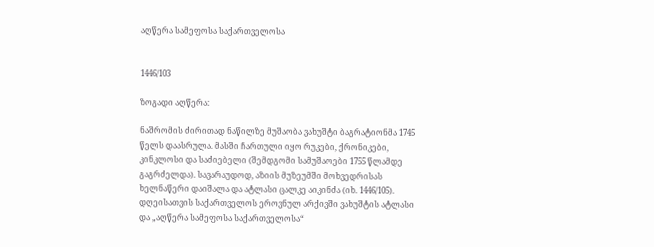აღწერა სამეფოსა საქართველოსა


1446/103

ზოგადი აღწერა:

ნაშრომის ძირითად ნაწილზე მუშაობა ვახუშტი ბაგრატიონმა 1745 წელს დაასრულა. მასში ჩართული იყო რუკები, ქრონიკები, კინკლოსი და საძიებელი (შემდგომი სამუშაოები 1755 წლამდე გაგრძელდა). სავარაუდოდ, აზიის მუზეუმში მოხვედრისას ხელნაწერი დაიშალა და ატლასი ცალკე აიკინძა (იხ. 1446/105). დღეისათვის საქართველოს ეროვნულ არქივში ვახუშტის ატლასი და „აღწერა სამეფოსა საქართველოსა“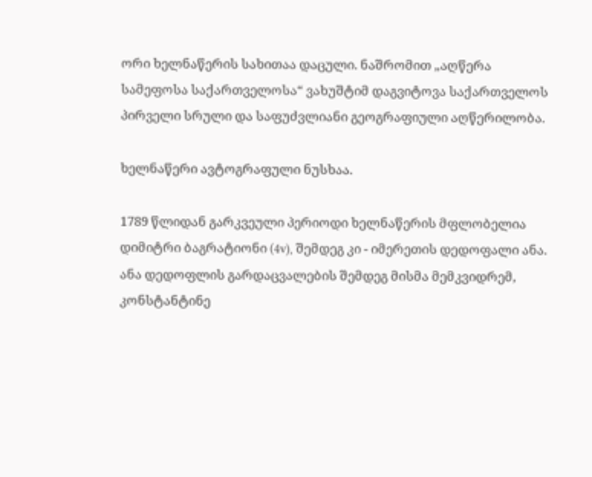ორი ხელნაწერის სახითაა დაცული. ნაშრომით „აღწერა სამეფოსა საქართველოსა“ ვახუშტიმ დაგვიტოვა საქართველოს პირველი სრული და საფუძვლიანი გეოგრაფიული აღწერილობა.

ხელნაწერი ავტოგრაფული ნუსხაა.

1789 წლიდან გარკვეული პერიოდი ხელნაწერის მფლობელია დიმიტრი ბაგრატიონი (4v), შემდეგ კი - იმერეთის დედოფალი ანა. ანა დედოფლის გარდაცვალების შემდეგ მისმა მემკვიდრემ, კონსტანტინე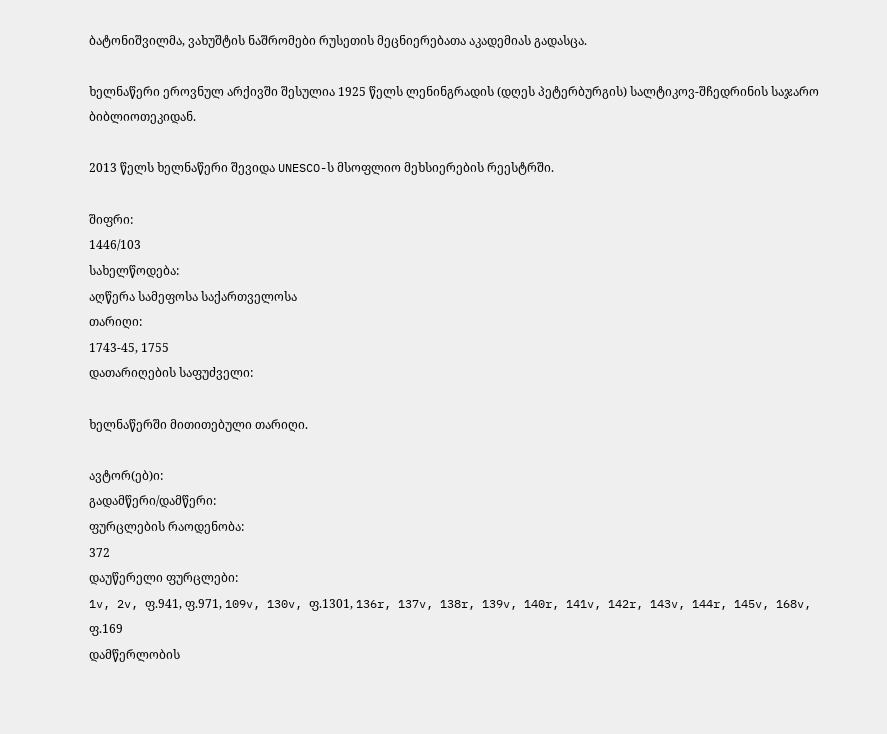ბატონიშვილმა, ვახუშტის ნაშრომები რუსეთის მეცნიერებათა აკადემიას გადასცა.

ხელნაწერი ეროვნულ არქივში შესულია 1925 წელს ლენინგრადის (დღეს პეტერბურგის) სალტიკოვ-შჩედრინის საჯარო ბიბლიოთეკიდან.

2013 წელს ხელნაწერი შევიდა UNESCO-ს მსოფლიო მეხსიერების რეესტრში.

შიფრი:
1446/103
სახელწოდება:
აღწერა სამეფოსა საქართველოსა
თარიღი:
1743-45, 1755
დათარიღების საფუძველი:

ხელნაწერში მითითებული თარიღი.

ავტორ(ებ)ი:
გადამწერი/დამწერი:
ფურცლების რაოდენობა:
372
დაუწერელი ფურცლები:
1v, 2v, ფ.941, ფ.971, 109v, 130v, ფ.1301, 136r, 137v, 138r, 139v, 140r, 141v, 142r, 143v, 144r, 145v, 168v, ფ.169
დამწერლობის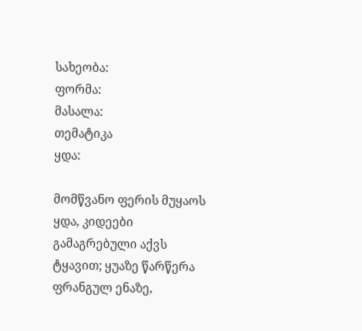სახეობა:
ფორმა:
მასალა:
თემატიკა
ყდა:

მომწვანო ფერის მუყაოს ყდა, კიდეები გამაგრებული აქვს ტყავით; ყუაზე წარწერა ფრანგულ ენაზე,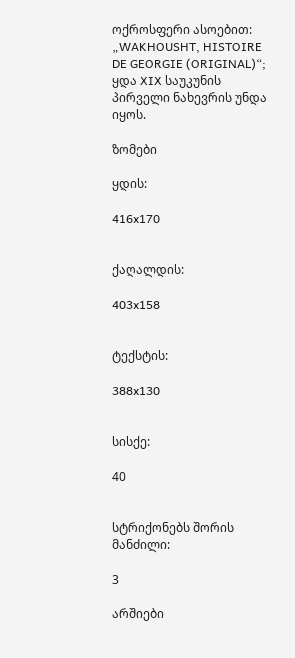ოქროსფერი ასოებით: „WAKHOUSHT, HISTOIRE DE GEORGIE (ORIGINAL)“; ყდა XIX საუკუნის პირველი ნახევრის უნდა იყოს.

ზომები

ყდის:

416x170


ქაღალდის:

403x158


ტექსტის:

388x130


სისქე:

40


სტრიქონებს შორის მანძილი:

3

არშიები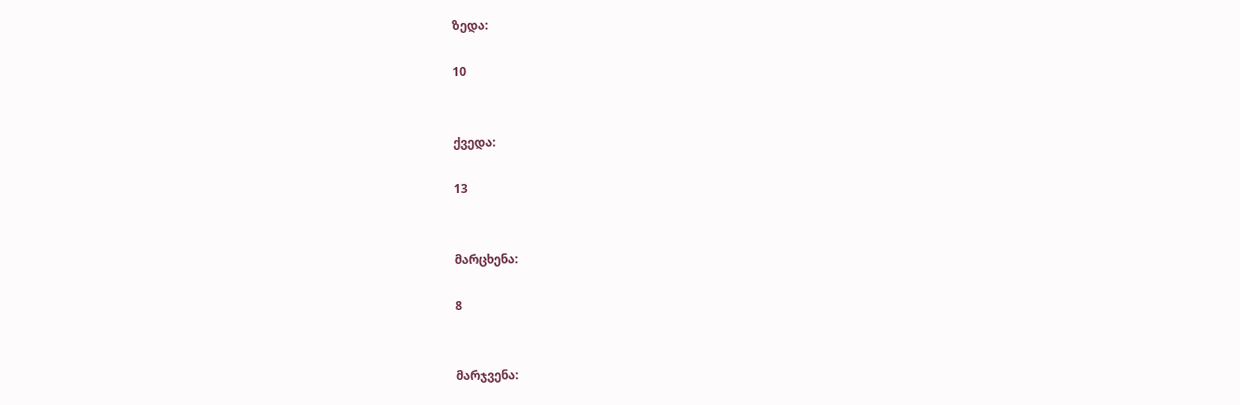ზედა:

10


ქვედა:

13


მარცხენა:

8


მარჯვენა: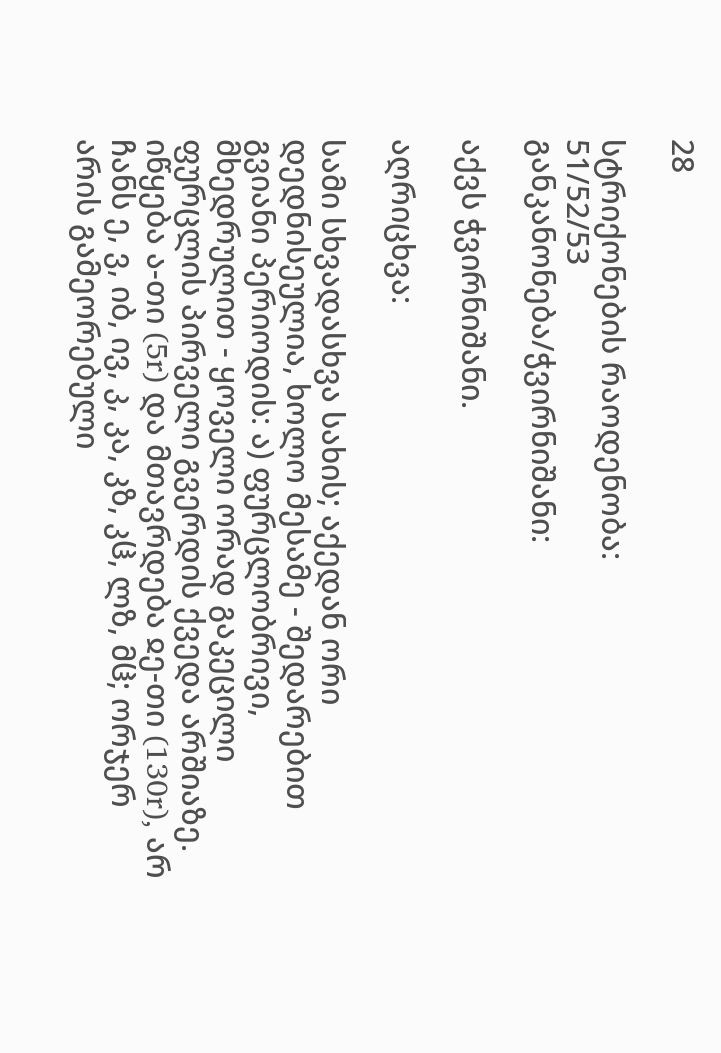28

სტრიქონების რაოდენობა:
51/52/53
განკანონება/ჭვირნიშანი:

აქვს ჭვირნიშანი.

აღრიცხვა:

სამი სხვადასხვა სახის; აქედან ორი დედნისეულია, ხოლო მესამე - შედარებით გვიანი პერიოდის: ა) ფურცლობრივი, მხედრულით - ყოველი ორად გაკეცილი ფურცლის პირველი გვერდის ქვედა არშიაზე. იწყება ა-თი (5r) და მთავრდება ჲე-თი (130r), არ ჩანს ე, ვ, იბ, ივ, კ, კა, კზ, კჱ, ლზ, მჱ; ორჯერ არის გამეორებული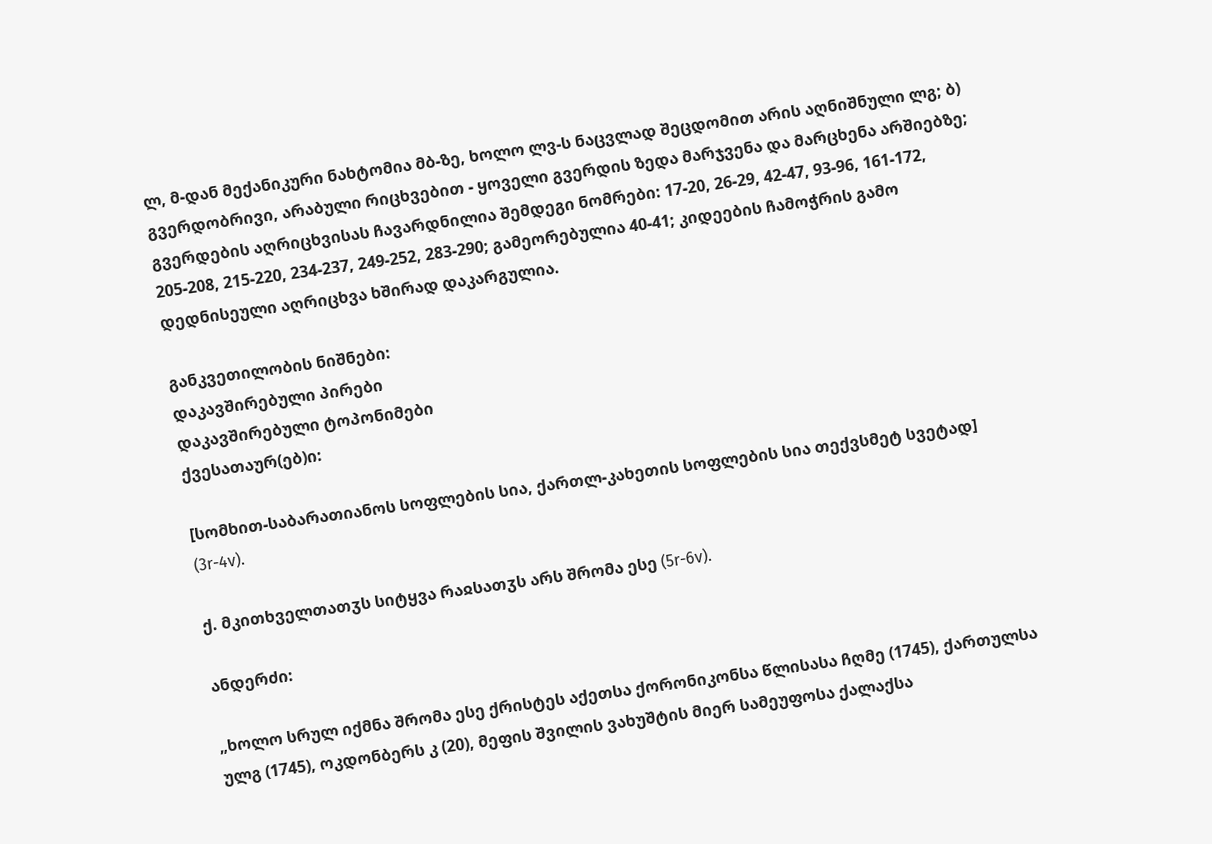ლ, მ-დან მექანიკური ნახტომია მბ-ზე, ხოლო ლვ-ს ნაცვლად შეცდომით არის აღნიშნული ლგ; ბ) გვერდობრივი, არაბული რიცხვებით - ყოველი გვერდის ზედა მარჯვენა და მარცხენა არშიებზე; გვერდების აღრიცხვისას ჩავარდნილია შემდეგი ნომრები: 17-20, 26-29, 42-47, 93-96, 161-172, 205-208, 215-220, 234-237, 249-252, 283-290; გამეორებულია 40-41; კიდეების ჩამოჭრის გამო დედნისეული აღრიცხვა ხშირად დაკარგულია.

განკვეთილობის ნიშნები:
დაკავშირებული პირები
დაკავშირებული ტოპონიმები
ქვესათაურ(ებ)ი:

[სომხით-საბარათიანოს სოფლების სია, ქართლ-კახეთის სოფლების სია თექვსმეტ სვეტად] (3r-4v).

ქ. მკითხველთათჳს სიტყვა რაჲსათჳს არს შრომა ესე (5r-6v).

ანდერძი:

„ხოლო სრულ იქმნა შრომა ესე ქრისტეს აქეთსა ქორონიკონსა წლისასა ჩღმე (1745), ქართულსა ულგ (1745), ოკდონბერს კ (20), მეფის შვილის ვახუშტის მიერ სამეუფოსა ქალაქსა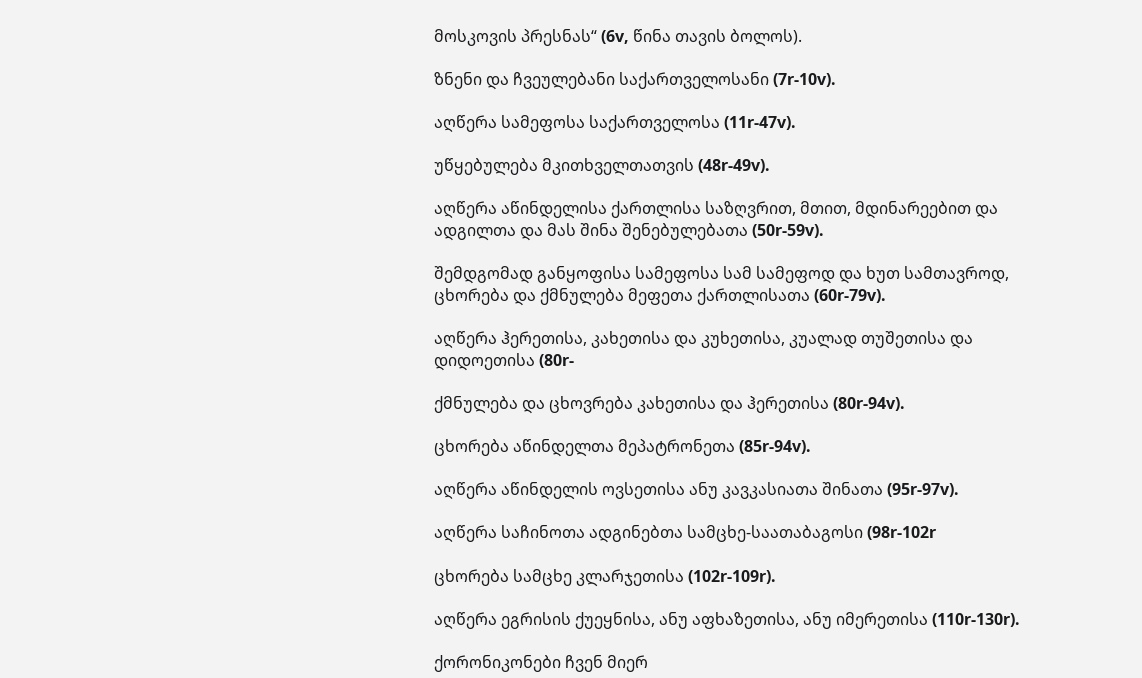მოსკოვის პრესნას“ (6v, წინა თავის ბოლოს).

ზნენი და ჩვეულებანი საქართველოსანი (7r-10v).

აღწერა სამეფოსა საქართველოსა (11r-47v).

უწყებულება მკითხველთათვის (48r-49v).

აღწერა აწინდელისა ქართლისა საზღვრით, მთით, მდინარეებით და ადგილთა და მას შინა შენებულებათა (50r-59v).

შემდგომად განყოფისა სამეფოსა სამ სამეფოდ და ხუთ სამთავროდ, ცხორება და ქმნულება მეფეთა ქართლისათა (60r-79v).

აღწერა ჰერეთისა, კახეთისა და კუხეთისა, კუალად თუშეთისა და დიდოეთისა (80r-

ქმნულება და ცხოვრება კახეთისა და ჰერეთისა (80r-94v).

ცხორება აწინდელთა მეპატრონეთა (85r-94v).

აღწერა აწინდელის ოვსეთისა ანუ კავკასიათა შინათა (95r-97v).

აღწერა საჩინოთა ადგინებთა სამცხე-საათაბაგოსი (98r-102r

ცხორება სამცხე კლარჯეთისა (102r-109r).

აღწერა ეგრისის ქუეყნისა, ანუ აფხაზეთისა, ანუ იმერეთისა (110r-130r).

ქორონიკონები ჩვენ მიერ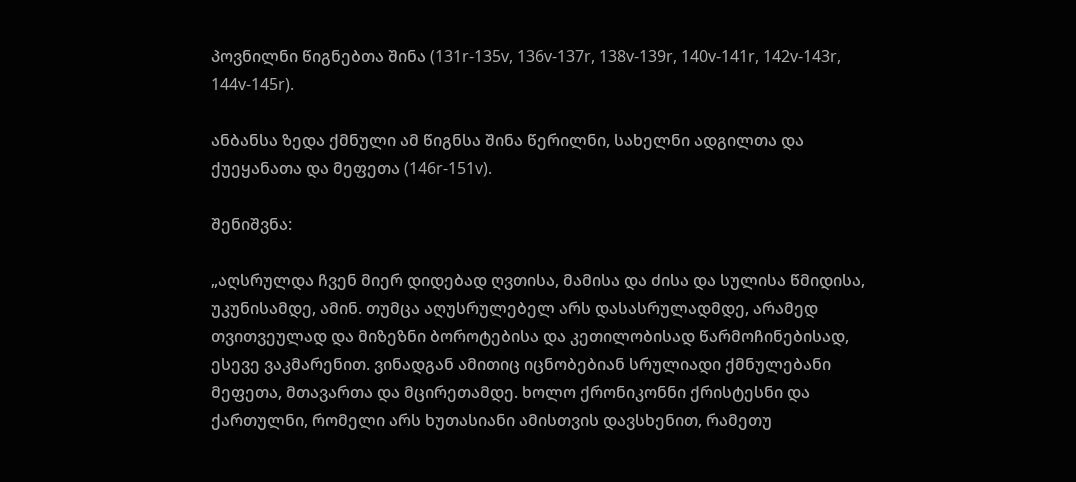პოვნილნი წიგნებთა შინა (131r-135v, 136v-137r, 138v-139r, 140v-141r, 142v-143r, 144v-145r).

ანბანსა ზედა ქმნული ამ წიგნსა შინა წერილნი, სახელნი ადგილთა და ქუეყანათა და მეფეთა (146r-151v).

შენიშვნა:

„აღსრულდა ჩვენ მიერ დიდებად ღვთისა, მამისა და ძისა და სულისა წმიდისა, უკუნისამდე, ამინ. თუმცა აღუსრულებელ არს დასასრულადმდე, არამედ თვითვეულად და მიზეზნი ბოროტებისა და კეთილობისად წარმოჩინებისად, ესევე ვაკმარენით. ვინადგან ამითიც იცნობებიან სრულიადი ქმნულებანი მეფეთა, მთავართა და მცირეთამდე. ხოლო ქრონიკონნი ქრისტესნი და ქართულნი, რომელი არს ხუთასიანი ამისთვის დავსხენით, რამეთუ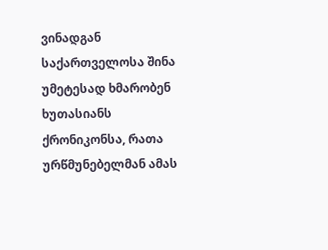ვინადგან საქართველოსა შინა უმეტესად ხმარობენ ხუთასიანს ქრონიკონსა, რათა ურწმუნებელმან ამას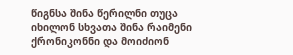წიგნსა შინა წერილნი თუცა იხილონ სხვათა შინა რაიმენი ქრონიკონნი და მოიძიონ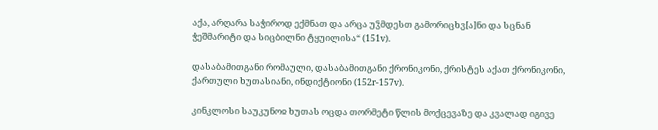აქა, არღარა საჭიროდ ექმნათ და არცა უჴმდესთ გამორიცხვ[ა]ნი და სცნან ჭეშმარიტი და სიცბილნი ტყუილისა“ (151v).

დასაბამითგანი რომაული, დასაბამითგანი ქრონიკონი, ქრისტეს აქათ ქრონიკონი, ქართული ხუთასიანი, ინდიქტიონი (152r-157v).

კინკლოსი საუკუნოჲ ხუთას ოცდა თორმეტი წლის მოქცევაზე და კვალად იგივე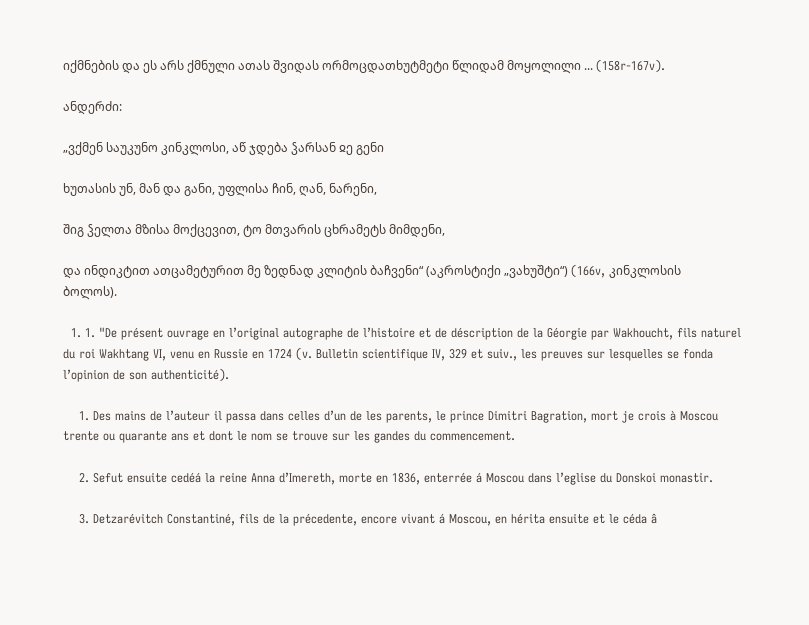იქმნების და ეს არს ქმნული ათას შვიდას ორმოცდათხუტმეტი წლიდამ მოყოლილი ... (158r-167v).

ანდერძი:

„ვქმენ საუკუნო კინკლოსი, აწ ჯდება ჴარსან ჲე გენი

ხუთასის უნ, მან და განი, უფლისა ჩინ, ღან, ნარენი,

შიგ ჴელთა მზისა მოქცევით, ტო მთვარის ცხრამეტს მიმდენი,

და ინდიკტით ათცამეტურით მე ზედნად კლიტის ბაჩვენი“ (აკროსტიქი „ვახუშტი“) (166v, კინკლოსის ბოლოს).

  1. 1. "De présent ouvrage en l’original autographe de l’histoire et de déscription de la Géorgie par Wakhoucht, fils naturel du roi Wakhtang VI, venu en Russie en 1724 (v. Bulletin scientifique IV, 329 et suiv., les preuves sur lesquelles se fonda l’opinion de son authenticité).

    1. Des mains de l’auteur il passa dans celles d’un de les parents, le prince Dimitri Bagration, mort je crois à Moscou trente ou quarante ans et dont le nom se trouve sur les gandes du commencement.

    2. Sefut ensuite cedéá la reine Anna d’Imereth, morte en 1836, enterrée á Moscou dans l’eglise du Donskoi monastir.

    3. Detzarévitch Constantiné, fils de la précedente, encore vivant á Moscou, en hérita ensuite et le céda â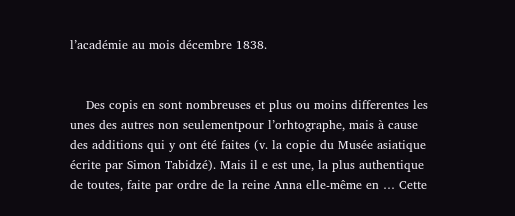l’académie au mois décembre 1838.


    Des copis en sont nombreuses et plus ou moins differentes les unes des autres non seulementpour l’orhtographe, mais à cause des additions qui y ont été faites (v. la copie du Musée asiatique écrite par Simon Tabidzé). Mais il e est une, la plus authentique de toutes, faite par ordre de la reine Anna elle-même en … Cette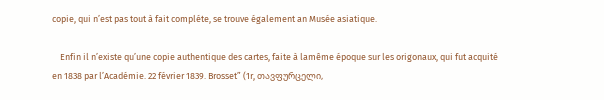copie, qui n’est pas tout à fait compléte, se trouve également an Musée asiatique.

    Enfin il n’existe qu’une copie authentique des cartes, faite à lamême époque sur les origonaux, qui fut acquité en 1838 par l’Académie. 22 février 1839. Brosset” (1r, თავფურცელი,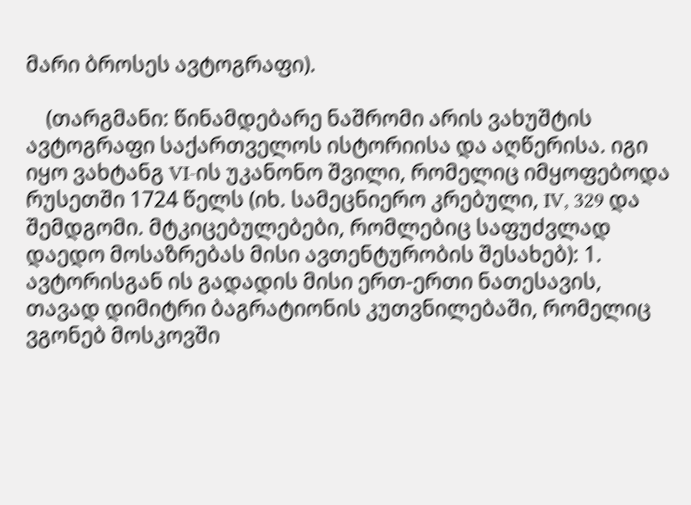მარი ბროსეს ავტოგრაფი).

    (თარგმანი: წინამდებარე ნაშრომი არის ვახუშტის ავტოგრაფი საქართველოს ისტორიისა და აღწერისა. იგი იყო ვახტანგ VI-ის უკანონო შვილი, რომელიც იმყოფებოდა რუსეთში 1724 წელს (იხ. სამეცნიერო კრებული, IV, 329 და შემდგომი. მტკიცებულებები, რომლებიც საფუძვლად დაედო მოსაზრებას მისი ავთენტურობის შესახებ): 1. ავტორისგან ის გადადის მისი ერთ-ერთი ნათესავის, თავად დიმიტრი ბაგრატიონის კუთვნილებაში, რომელიც ვგონებ მოსკოვში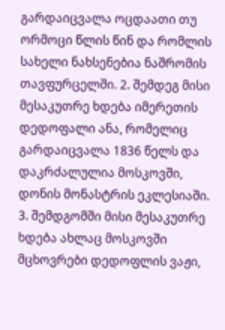გარდაიცვალა ოცდაათი თუ ორმოცი წლის წინ და რომლის სახელი ნახსენებია ნაშრომის თავფურცელში. 2. შემდეგ მისი მესაკუთრე ხდება იმერეთის დედოფალი ანა, რომელიც გარდაიცვალა 1836 წელს და დაკრძალულია მოსკოვში, დონის მონასტრის ეკლესიაში. 3. შემდგომში მისი მესაკუთრე ხდება ახლაც მოსკოვში მცხოვრები დედოფლის ვაჟი,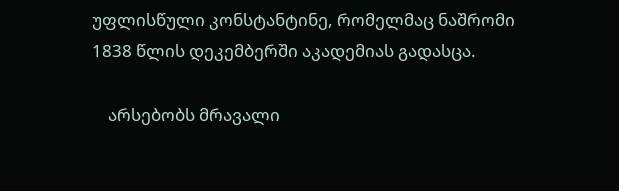უფლისწული კონსტანტინე, რომელმაც ნაშრომი 1838 წლის დეკემბერში აკადემიას გადასცა.

    არსებობს მრავალი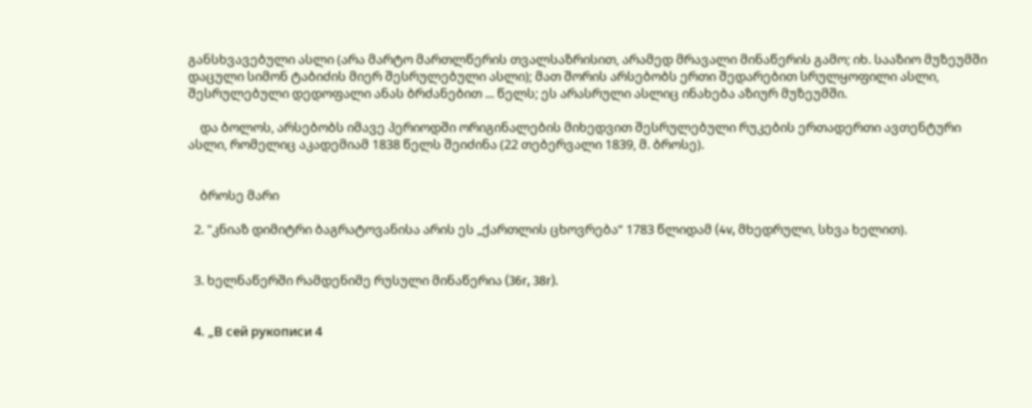განსხვავებული ასლი (არა მარტო მართლწერის თვალსაზრისით, არამედ მრავალი მინაწერის გამო; იხ. სააზიო მუზეუმში დაცული სიმონ ტაბიძის მიერ შესრულებული ასლი); მათ შორის არსებობს ერთი შედარებით სრულყოფილი ასლი, შესრულებული დედოფალი ანას ბრძანებით ... წელს; ეს არასრული ასლიც ინახება აზიურ მუზეუმში.

    და ბოლოს, არსებობს იმავე პერიოდში ორიგინალების მიხედვით შესრულებული რუკების ერთადერთი ავთენტური ასლი, რომელიც აკადემიამ 1838 წელს შეიძინა (22 თებერვალი 1839, მ. ბროსე).


    ბროსე მარი

  2. "კნიაზ დიმიტრი ბაგრატოვანისა არის ეს „ქართლის ცხოვრება“ 1783 წლიდამ (4v, მხედრული, სხვა ხელით).


  3. ხელნაწერში რამდენიმე რუსული მინაწერია (36r, 38r).


  4. „В сей рукописи 4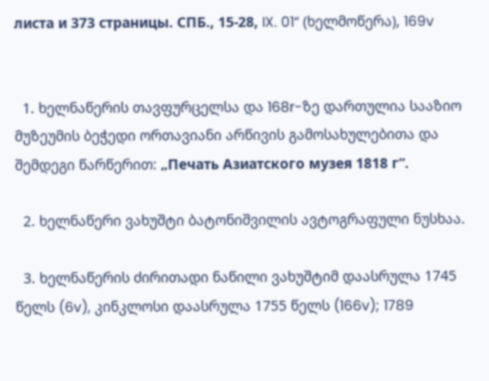листа и 373 страницы. СПБ., 15-28, IX. 01“ (ხელმოწერა), 169v


  1. ხელნაწერის თავფურცელსა და 168r-ზე დართულია სააზიო მუზეუმის ბეჭედი ორთავიანი არწივის გამოსახულებითა და შემდეგი წარწერით: „Печать Азиатского музея 1818 г“.

  2. ხელნაწერი ვახუშტი ბატონიშვილის ავტოგრაფული ნუსხაა.

  3. ხელნაწერის ძირითადი ნაწილი ვახუშტიმ დაასრულა 1745 წელს (6v), კინკლოსი დაასრულა 1755 წელს (166v); 1789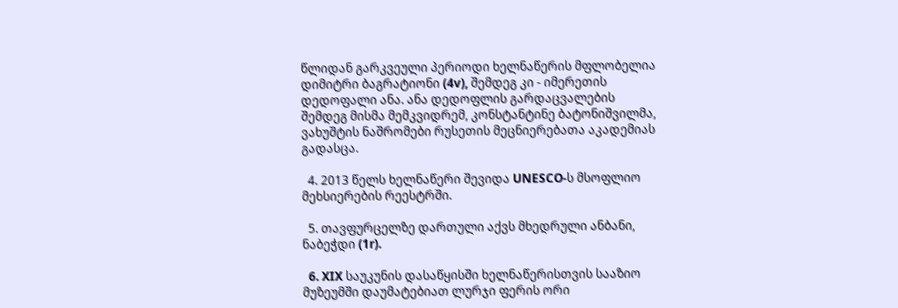წლიდან გარკვეული პერიოდი ხელნაწერის მფლობელია დიმიტრი ბაგრატიონი (4v), შემდეგ კი - იმერეთის დედოფალი ანა. ანა დედოფლის გარდაცვალების შემდეგ მისმა მემკვიდრემ, კონსტანტინე ბატონიშვილმა, ვახუშტის ნაშრომები რუსეთის მეცნიერებათა აკადემიას გადასცა.

  4. 2013 წელს ხელნაწერი შევიდა UNESCO-ს მსოფლიო მეხსიერების რეესტრში.

  5. თავფურცელზე დართული აქვს მხედრული ანბანი, ნაბეჭდი (1r).

  6. XIX საუკუნის დასაწყისში ხელნაწერისთვის სააზიო მუზეუმში დაუმატებიათ ლურჯი ფერის ორი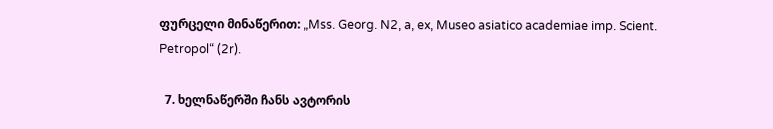ფურცელი მინაწერით: „Mss. Georg. N2, a, ex, Museo asiatico academiae imp. Scient. Petropol“ (2r).

  7. ხელნაწერში ჩანს ავტორის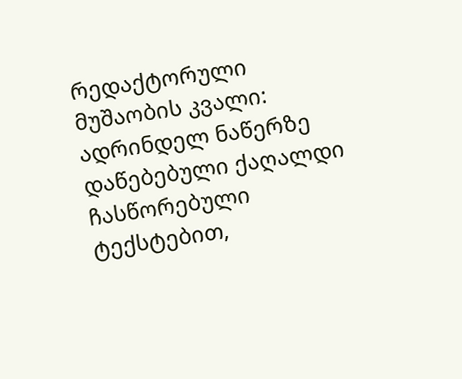რედაქტორული მუშაობის კვალი: ადრინდელ ნაწერზე დაწებებული ქაღალდი ჩასწორებული ტექსტებით,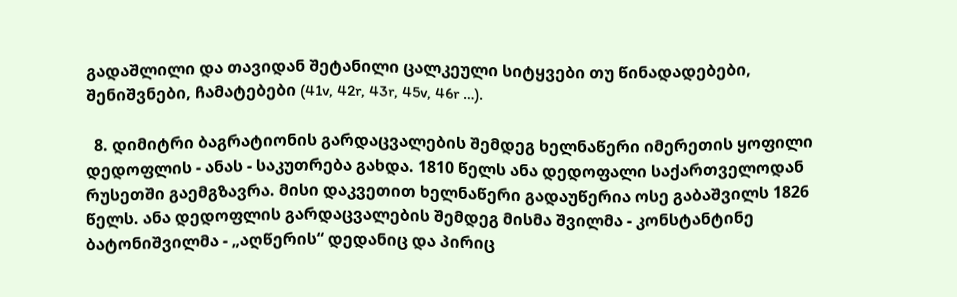გადაშლილი და თავიდან შეტანილი ცალკეული სიტყვები თუ წინადადებები, შენიშვნები, ჩამატებები (41v, 42r, 43r, 45v, 46r …).

  8. დიმიტრი ბაგრატიონის გარდაცვალების შემდეგ ხელნაწერი იმერეთის ყოფილი დედოფლის - ანას - საკუთრება გახდა. 1810 წელს ანა დედოფალი საქართველოდან რუსეთში გაემგზავრა. მისი დაკვეთით ხელნაწერი გადაუწერია ოსე გაბაშვილს 1826 წელს. ანა დედოფლის გარდაცვალების შემდეგ მისმა შვილმა - კონსტანტინე ბატონიშვილმა - „აღწერის“ დედანიც და პირიც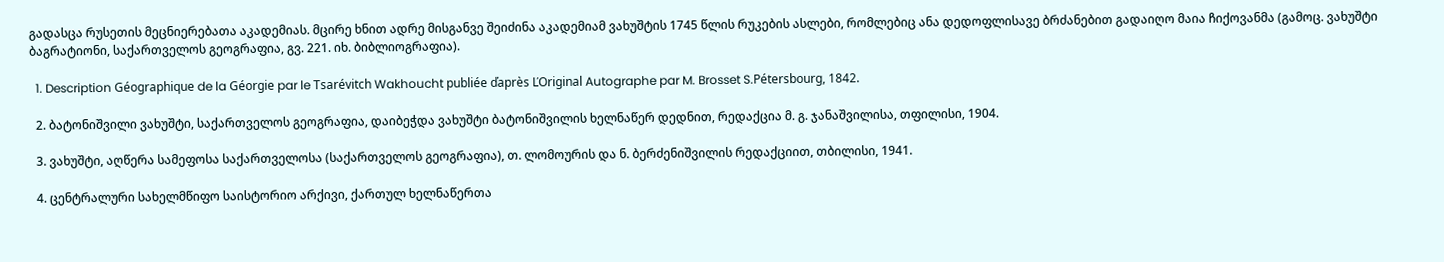გადასცა რუსეთის მეცნიერებათა აკადემიას. მცირე ხნით ადრე მისგანვე შეიძინა აკადემიამ ვახუშტის 1745 წლის რუკების ასლები, რომლებიც ანა დედოფლისავე ბრძანებით გადაიღო მაია ჩიქოვანმა (გამოც. ვახუშტი ბაგრატიონი, საქართველოს გეოგრაფია, გვ. 221. იხ. ბიბლიოგრაფია).

  1. Description Géographique de la Géorgie par le Tsarévitch Wakhoucht publiée ďaprès ĽOriginal Autographe par M. Brosset S.Pétersbourg, 1842.

  2. ბატონიშვილი ვახუშტი, საქართველოს გეოგრაფია, დაიბეჭდა ვახუშტი ბატონიშვილის ხელნაწერ დედნით, რედაქცია მ. გ. ჯანაშვილისა, თფილისი, 1904.

  3. ვახუშტი, აღწერა სამეფოსა საქართველოსა (საქართველოს გეოგრაფია), თ. ლომოურის და ნ. ბერძენიშვილის რედაქციით, თბილისი, 1941.

  4. ცენტრალური სახელმწიფო საისტორიო არქივი, ქართულ ხელნაწერთა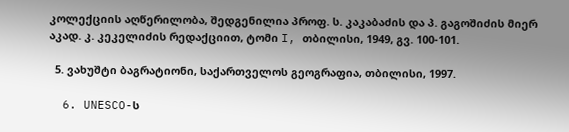კოლექციის აღწერილობა, შედგენილია პროფ. ს. კაკაბაძის და პ. გაგოშიძის მიერ აკად. კ. კეკელიძის რედაქციით, ტომი I, თბილისი, 1949, გვ. 100-101.

  5. ვახუშტი ბაგრატიონი, საქართველოს გეოგრაფია, თბილისი, 1997.

  6. UNESCO-ს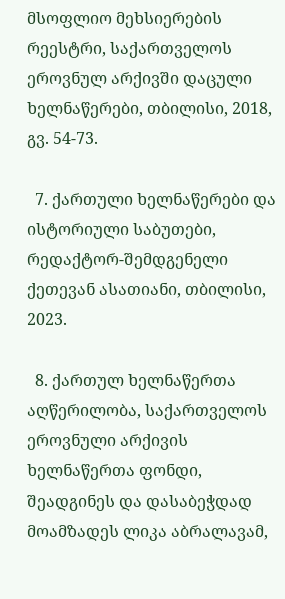მსოფლიო მეხსიერების რეესტრი, საქართველოს ეროვნულ არქივში დაცული ხელნაწერები, თბილისი, 2018, გვ. 54-73.

  7. ქართული ხელნაწერები და ისტორიული საბუთები, რედაქტორ-შემდგენელი ქეთევან ასათიანი, თბილისი, 2023.

  8. ქართულ ხელნაწერთა აღწერილობა, საქართველოს ეროვნული არქივის ხელნაწერთა ფონდი, შეადგინეს და დასაბეჭდად მოამზადეს ლიკა აბრალავამ,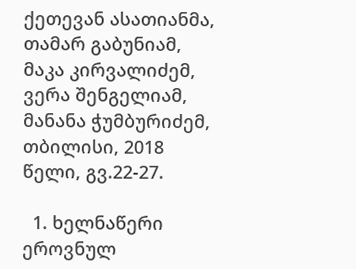ქეთევან ასათიანმა, თამარ გაბუნიამ, მაკა კირვალიძემ, ვერა შენგელიამ, მანანა ჭუმბურიძემ, თბილისი, 2018 წელი, გვ.22-27.

  1. ხელნაწერი ეროვნულ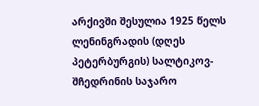არქივში შესულია 1925 წელს ლენინგრადის (დღეს პეტერბურგის) სალტიკოვ-შჩედრინის საჯარო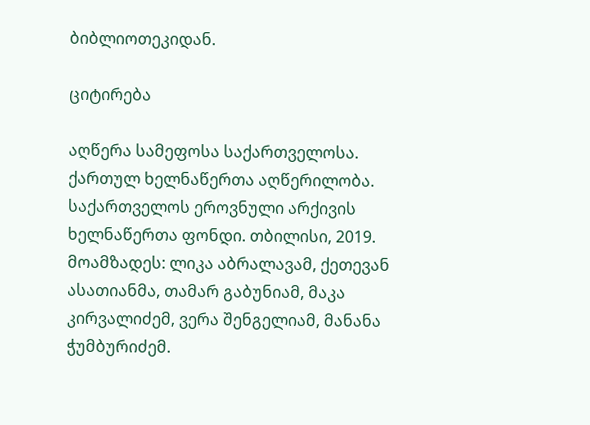ბიბლიოთეკიდან.

ციტირება

აღწერა სამეფოსა საქართველოსა. ქართულ ხელნაწერთა აღწერილობა. საქართველოს ეროვნული არქივის ხელნაწერთა ფონდი. თბილისი, 2019. მოამზადეს: ლიკა აბრალავამ, ქეთევან ასათიანმა, თამარ გაბუნიამ, მაკა კირვალიძემ, ვერა შენგელიამ, მანანა ჭუმბურიძემ.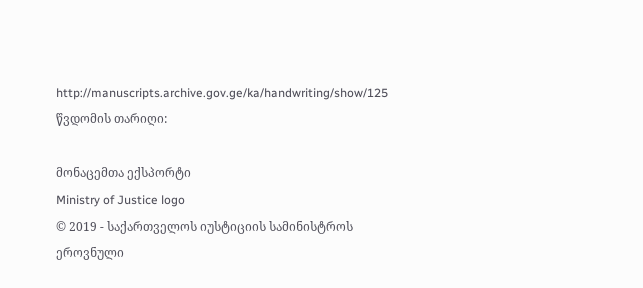http://manuscripts.archive.gov.ge/ka/handwriting/show/125 წვდომის თარიღი:

მონაცემთა ექსპორტი
Ministry of Justice logo
© 2019 - საქართველოს იუსტიციის სამინისტროს ეროვნული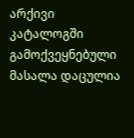არქივი
კატალოგში გამოქვეყნებული მასალა დაცულია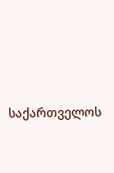საქართველოს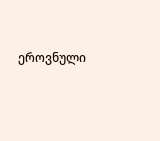ეროვნული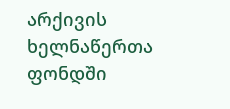არქივის ხელნაწერთა ფონდში